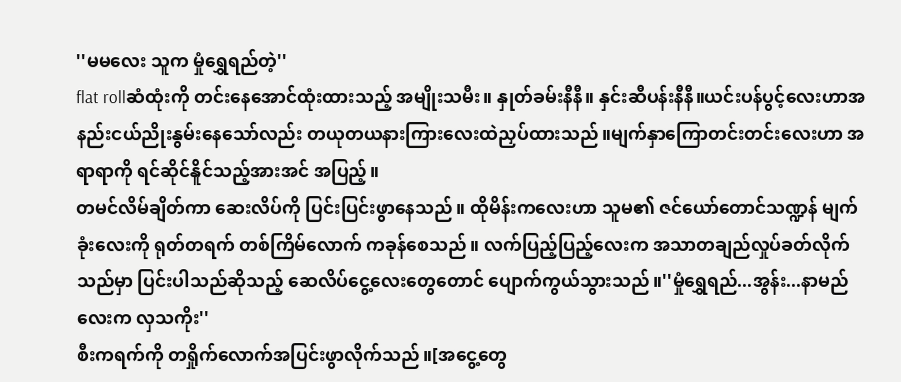''မမလေး သူက မှုံရွှေရည်တဲ့''
flat rollဆံထုံးကို တင်းနေအောင်ထုံးထားသည့် အမျိုးသမီး။ နှုတ်ခမ်းနီနီ။ နှင်းဆီပန်းနီနီ။ယင်းပန်ပွင့်လေးဟာအနည်းငယ်ညိုးနွမ်းနေသော်လည်း တယုတယနားကြားလေးထဲညှပ်ထားသည်။မျက်နှာကြောတင်းတင်းလေးဟာ အရာရာကို ရင်ဆိုင်နိူင်သည့်အားအင် အပြည့်။
တမင်လိမ်ချိတ်ကာ ဆေးလိပ်ကို ပြင်းပြင်းဖွာနေသည်။ ထိုမိန်းကလေးဟာ သူမ၏ ဇင်ယော်တောင်သဏ္ဍန် မျက်ခုံးလေးကို ရုတ်တရက် တစ်ကြိမ်လောက် ကခုန်စေသည်။ လက်ပြည့်ပြည့်လေးက အသာတချည်လှုပ်ခတ်လိုက်သည်မှာ ပြင်းပါသည်ဆိုသည့် ဆေလိပ်ငွေ့လေးတွေတောင် ပျောက်ကွယ်သွားသည်။''မှုံရွှေရည်...အွန်း...နာမည်လေးက လှသကိုး''
စီးကရက်ကို တရှိုက်လောက်အပြင်းဖွာလိုက်သည်။[အငွေ့တွေ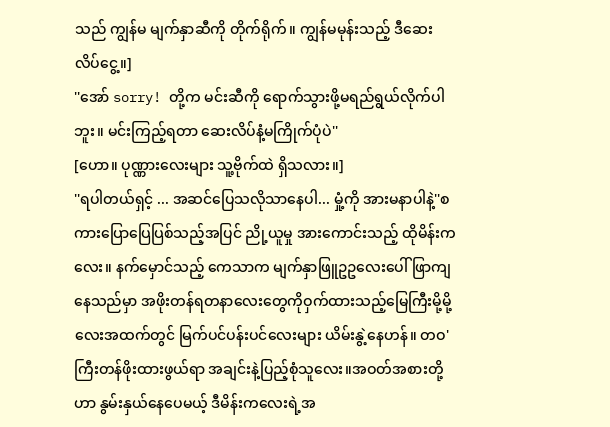သည် ကျွန်မ မျက်နှာဆီကို တိုက်ရိုက်။ ကျွန်မမုန်းသည့် ဒီဆေးလိပ်ငွေ့။]
''အော် sorry! တို့က မင်းဆီကို ရောက်သွားဖို့မရည်ရွယ်လိုက်ပါဘူး။ မင်းကြည့်ရတာ ဆေးလိပ်နံ့မကြိုက်ပုံပဲ''
[ဟော။ ပုဏ္ဏားလေးများ သူ့ဗိုက်ထဲ ရှိသလား။]
''ရပါတယ်ရှင့် ... အဆင်ပြေသလိုသာနေပါ... မှုံ့ကို အားမနာပါနဲ့''စကားပြောပြေပြစ်သည့်အပြင် ညို့ယူမှု အားကောင်းသည့် ထိုမိန်းကလေး။ နက်မှောင်သည့် ကေသာက မျက်နှာဖြူဥဥလေးပေါ် ဖြာကျနေသည်မှာ အဖိုးတန်ရတနာလေးတွေကိုဝှက်ထားသည့်မြေကြီးမို့မို့လေးအထက်တွင် မြက်ပင်ပန်းပင်လေးများ ယိမ်းနွဲ့နေဟန်။ တဝ'ကြီးတန်ဖိုးထားဖွယ်ရာ အချင်းနဲ့ပြည့်စုံသူလေး။အဝတ်အစားတို့ဟာ နွမ်းနှယ်နေပေမယ့် ဒီမိန်းကလေးရဲ့အ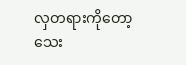လှတရားကိုတော့ သေး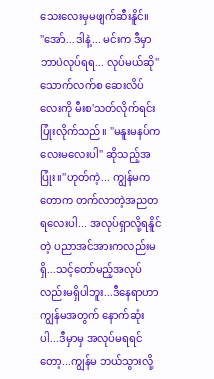သေးလေးမှမဖျက်ဆီးနိူင်။
''အော်...ဒါနဲ့... မင်းက ဒီမှာ ဘာပဲလုပ်ရရ... လုပ်မယ်ဆို''
သောက်လက်စ ဆေးလိပ်လေးကို မီးစ'သတ်လိုက်ရင်း ပြုံးလိုက်သည်။ ''မနူးမနပ်ကလေးမလေးပါ'' ဆိုသည့်အပြုံး။''ဟုတ်ကဲ့... ကျွန်မက တောက တက်လာတဲ့အညတရလေးပါ... အလုပ်ရှာလို့ရနိူင်တဲ့ ပညာအင်အားကလည်းမရှိ...သင့်တော်မည့်အလုပ်လည်းမရှိပါဘူး...ဒီနေရာဟာ ကျွန်မအတွက် နောက်ဆုံးပါ...ဒီမှာမှ အလုပ်မရရင်တော့...ကျွန်မ ဘယ်သွားလို့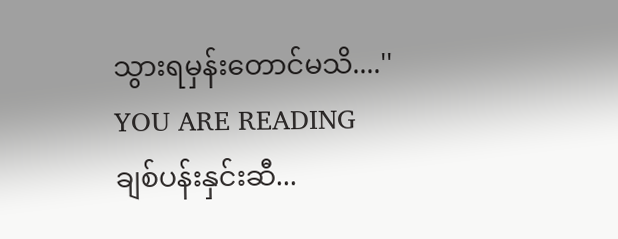သွားရမှန်းတောင်မသိ....''
YOU ARE READING
ချစ်ပန်းနှင်းဆီ...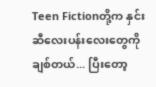Teen Fictionတို့က နှင်းဆီလေးပန်းလေးတွေကို ချစ်တယ်... ပြီးတော့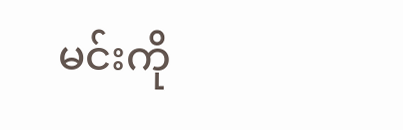မင်းကို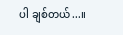ပါ ချစ်တယ်...။